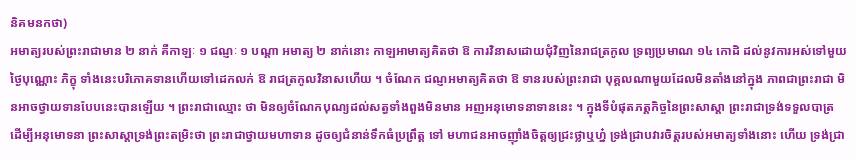និគមនកថា)
អមាត្យរបស់ព្រះរាជាមាន ២ នាក់ គឺកាឡៈ ១ ជណ្ញៈ ១ បណ្តា អមាត្យ ២ នាក់នោះ កាឡអាមាត្យគិតថា ឱ ការវិនាសដោយជុំវិញនៃរាជត្រកូល ទ្រព្យប្រមាណ ១៤ កោដិ ដល់នូវការអស់ទៅមួយថ្ងៃបុណ្ណោះ ភិក្ខុ ទាំងនេះបរិភោគទានហើយទៅដេកលក់ ឱ រាជត្រកូលវិនាសហើយ ។ ចំណែក ជណ្ញអមាត្យគិតថា ឱ ទានរបស់ព្រះរាជា បុគ្គលណាមួយដែលមិនតាំងនៅក្នុង ភាពជាព្រះរាជា មិនអាចថ្វាយទានបែបនេះបានឡើយ ។ ព្រះរាជាឈ្មោះ ថា មិនឲ្យចំណែកបុណ្យដល់សត្វទាំងពួងមិនមាន អញអនុមោទនាទាននេះ ។ ក្នុងទីបំផុតភត្តកិច្ចនៃព្រះសាស្តា ព្រះរាជាទ្រង់ទទួលបាត្រ ដើម្បីអនុមោទនា ព្រះសាស្តាទ្រង់ព្រះតម្រិះថា ព្រះរាជាថ្វាយមហាទាន ដូចឲ្យជំនាន់ទឹកធំប្រព្រឹត្ត ទៅ មហាជនអាចញ៉ាំងចិត្តឲ្យជ្រះថ្លាឬហ្ន៎ ទ្រង់ជ្រាបវារចិត្តរបស់អមាត្យទាំងនោះ ហើយ ទ្រង់ជ្រា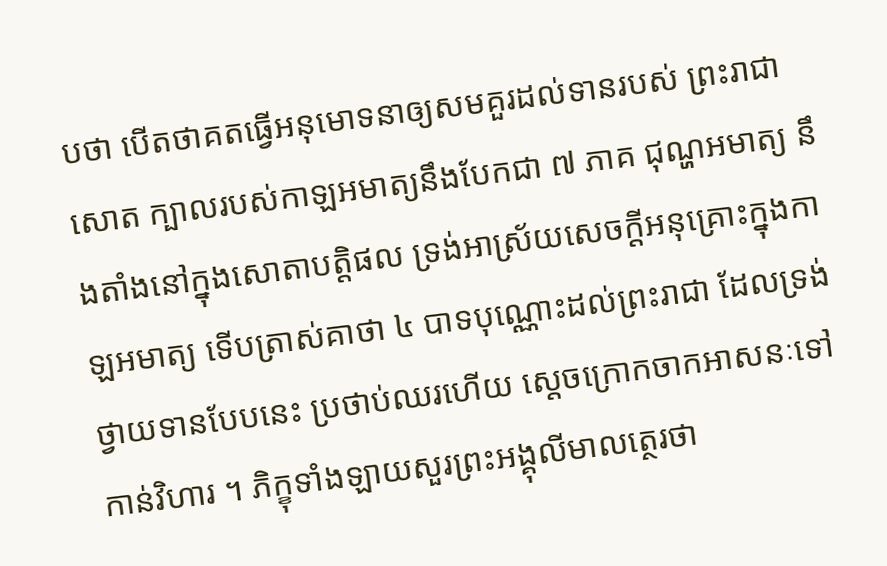បថា បើតថាគតធ្វើអនុមោទនាឲ្យសមគួរដល់ទានរបស់ ព្រះរាជាសោត ក្បាលរបស់កាឡអមាត្យនឹងបែកជា ៧ ភាគ ជុណ្ហអមាត្យ នឹងតាំងនៅក្នុងសោតាបត្តិផល ទ្រង់អាស្រ័យសេចក្តីអនុគ្រោះក្នុងកាឡអមាត្យ ទើបត្រាស់គាថា ៤ បាទបុណ្ណោះដល់ព្រះរាជា ដែលទ្រង់ថ្វាយទានបែបនេះ ប្រថាប់ឈរហើយ ស្តេចក្រោកចាកអាសនៈទៅកាន់វិហារ ។ ភិក្ខុទាំងឡាយសួរព្រះអង្គុលីមាលត្ថេរថា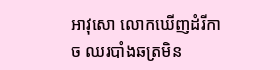អាវុសោ លោកឃើញដំរីកាច ឈរបាំងឆត្រមិន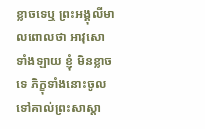ខ្លាចទេឬ ព្រះអង្គុលីមាលពោលថា អាវុសោទាំងឡាយ ខ្ញុំ មិនខ្លាចទេ ភិក្ខុទាំងនោះចូលទៅគាល់ព្រះសាស្តា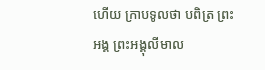ហើយ ក្រាបទូលថា បពិត្រ ព្រះអង្គ ព្រះអង្គុលីមាល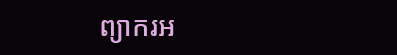ព្យាករអ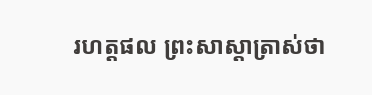រហត្តផល ព្រះសាស្តាត្រាស់ថា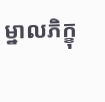ម្នាលភិក្ខុ